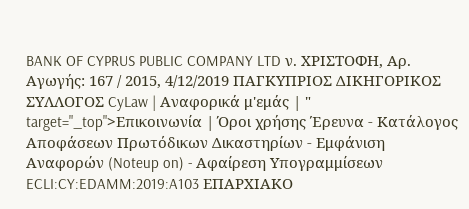BANK OF CYPRUS PUBLIC COMPANY LTD ν. ΧΡΙΣΤΟΦΗ, Αρ. Αγωγής: 167 / 2015, 4/12/2019 ΠΑΓΚΥΠΡΙΟΣ ΔΙΚΗΓΟΡΙΚΟΣ ΣΥΛΛΟΓΟΣ CyLaw | Αναφορικά μ'εμάς | " target="_top">Επικοινωνία | Όροι χρήσης Έρευνα - Κατάλογος Αποφάσεων Πρωτόδικων Δικαστηρίων - Εμφάνιση Αναφορών (Noteup on) - Αφαίρεση Υπογραμμίσεων ECLI:CY:EDAMM:2019:A103 ΕΠΑΡΧΙΑΚΟ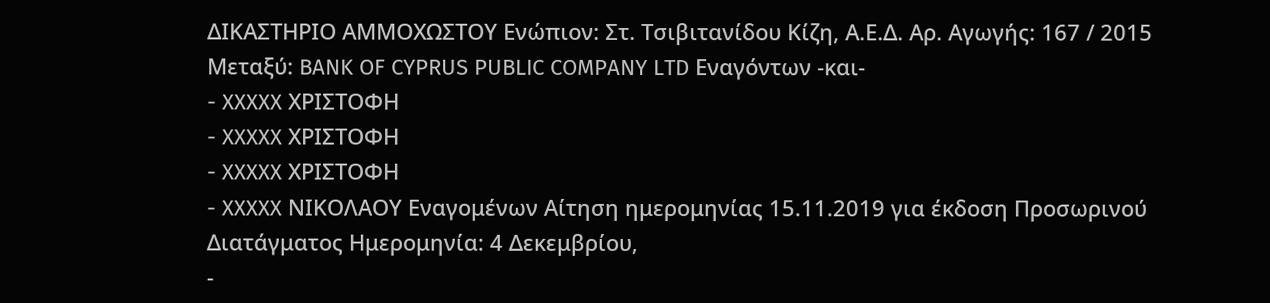ΔΙΚΑΣΤΗΡΙΟ ΑΜΜΟΧΩΣΤΟΥ Ενώπιον: Στ. Τσιβιτανίδου Κίζη, Α.Ε.Δ. Αρ. Αγωγής: 167 / 2015 Μεταξύ: BANK OF CYPRUS PUBLIC COMPANY LTD Εναγόντων -και-
- XXXXX ΧΡΙΣΤΟΦΗ
- XXXXX ΧΡΙΣΤΟΦΗ
- XXXXX ΧΡΙΣΤΟΦΗ
- XXXXX ΝΙΚΟΛΑΟΥ Εναγομένων Αίτηση ημερομηνίας 15.11.2019 για έκδοση Προσωρινού Διατάγματος Ημερομηνία: 4 Δεκεμβρίου,
-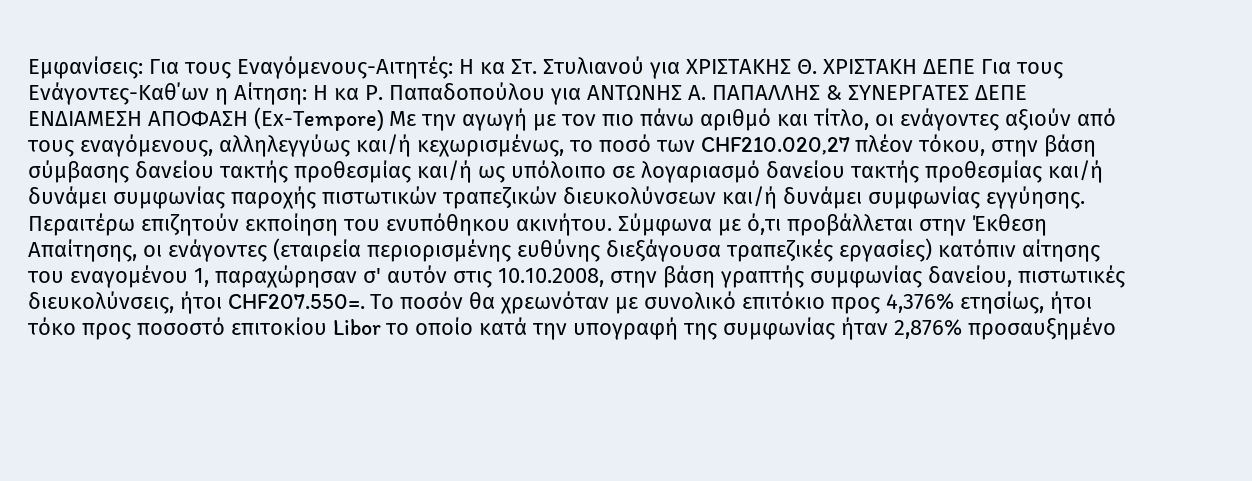Εμφανίσεις: Για τους Εναγόμενους-Αιτητές: Η κα Στ. Στυλιανού για ΧΡΙΣΤΑΚΗΣ Θ. ΧΡΙΣΤΑΚΗ ΔΕΠΕ Για τους Ενάγοντες-Καθ΄ων η Αίτηση: Η κα Ρ. Παπαδοπούλου για ΑΝΤΩΝΗΣ Α. ΠΑΠΑΛΛΗΣ & ΣΥΝΕΡΓΑΤΕΣ ΔΕΠΕ ΕΝΔΙΑΜΕΣΗ ΑΠΟΦΑΣΗ (Εx-Τempore) Με την αγωγή με τον πιο πάνω αριθμό και τίτλο, οι ενάγοντες αξιούν από τους εναγόμενους, αλληλεγγύως και/ή κεχωρισμένως, το ποσό των CHF210.020,27 πλέον τόκου, στην βάση σύμβασης δανείου τακτής προθεσμίας και/ή ως υπόλοιπο σε λογαριασμό δανείου τακτής προθεσμίας και/ή δυνάμει συμφωνίας παροχής πιστωτικών τραπεζικών διευκολύνσεων και/ή δυνάμει συμφωνίας εγγύησης. Περαιτέρω επιζητούν εκποίηση του ενυπόθηκου ακινήτου. Σύμφωνα με ό,τι προβάλλεται στην Έκθεση Απαίτησης, οι ενάγοντες (εταιρεία περιορισμένης ευθύνης διεξάγουσα τραπεζικές εργασίες) κατόπιν αίτησης του εναγομένου 1, παραχώρησαν σ' αυτόν στις 10.10.2008, στην βάση γραπτής συμφωνίας δανείου, πιστωτικές διευκολύνσεις, ήτοι CHF207.550=. Το ποσόν θα χρεωνόταν με συνολικό επιτόκιο προς 4,376% ετησίως, ήτοι τόκο προς ποσοστό επιτοκίου Libor το οποίο κατά την υπογραφή της συμφωνίας ήταν 2,876% προσαυξημένο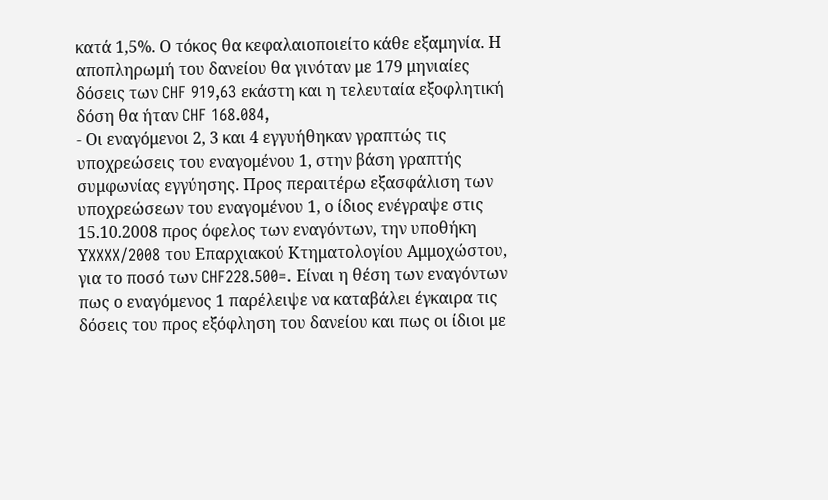κατά 1,5%. Ο τόκος θα κεφαλαιοποιείτο κάθε εξαμηνία. Η αποπληρωμή του δανείου θα γινόταν με 179 μηνιαίες δόσεις των CHF 919,63 εκάστη και η τελευταία εξοφλητική δόση θα ήταν CHF 168.084,
- Οι εναγόμενοι 2, 3 και 4 εγγυήθηκαν γραπτώς τις υποχρεώσεις του εναγομένου 1, στην βάση γραπτής συμφωνίας εγγύησης. Προς περαιτέρω εξασφάλιση των υποχρεώσεων του εναγομένου 1, ο ίδιος ενέγραψε στις 15.10.2008 προς όφελος των εναγόντων, την υποθήκη ΥXXXX/2008 του Επαρχιακού Κτηματολογίου Αμμοχώστου, για το ποσό των CHF228.500=. Είναι η θέση των εναγόντων πως ο εναγόμενος 1 παρέλειψε να καταβάλει έγκαιρα τις δόσεις του προς εξόφληση του δανείου και πως οι ίδιοι με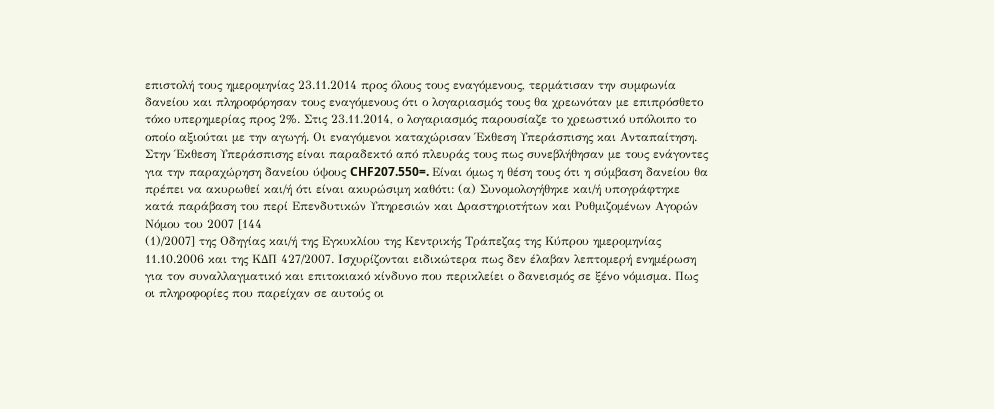επιστολή τους ημερομηνίας 23.11.2014 προς όλους τους εναγόμενους, τερμάτισαν την συμφωνία δανείου και πληροφόρησαν τους εναγόμενους ότι ο λογαριασμός τους θα χρεωνόταν με επιπρόσθετο τόκο υπερημερίας προς 2%. Στις 23.11.2014, ο λογαριασμός παρουσίαζε το χρεωστικό υπόλοιπο το οποίο αξιούται με την αγωγή. Οι εναγόμενοι καταχώρισαν Έκθεση Υπεράσπισης και Ανταπαίτηση. Στην Έκθεση Υπεράσπισης είναι παραδεκτό από πλευράς τους πως συνεβλήθησαν με τους ενάγοντες για την παραχώρηση δανείου ύψους CHF207.550=. Είναι όμως η θέση τους ότι η σύμβαση δανείου θα πρέπει να ακυρωθεί και/ή ότι είναι ακυρώσιμη καθότι: (α) Συνομολογήθηκε και/ή υπογράφτηκε κατά παράβαση του περί Επενδυτικών Υπηρεσιών και Δραστηριοτήτων και Ρυθμιζομένων Αγορών Νόμου του 2007 [144
(1)/2007] της Οδηγίας και/ή της Εγκυκλίου της Κεντρικής Τράπεζας της Κύπρου ημερομηνίας 11.10.2006 και της ΚΔΠ 427/2007. Ισχυρίζονται ειδικώτερα πως δεν έλαβαν λεπτομερή ενημέρωση για τον συναλλαγματικό και επιτοκιακό κίνδυνο που περικλείει ο δανεισμός σε ξένο νόμισμα. Πως οι πληροφορίες που παρείχαν σε αυτούς οι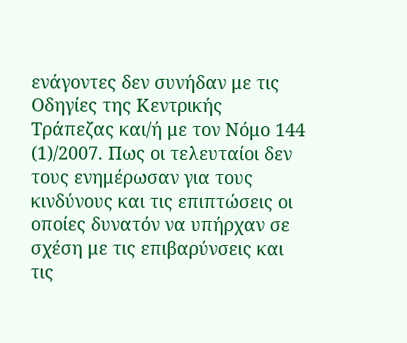ενάγοντες δεν συνήδαν με τις Οδηγίες της Κεντρικής Τράπεζας και/ή με τον Νόμο 144
(1)/2007. Πως οι τελευταίοι δεν τους ενημέρωσαν για τους κινδύνους και τις επιπτώσεις οι οποίες δυνατόν να υπήρχαν σε σχέση με τις επιβαρύνσεις και τις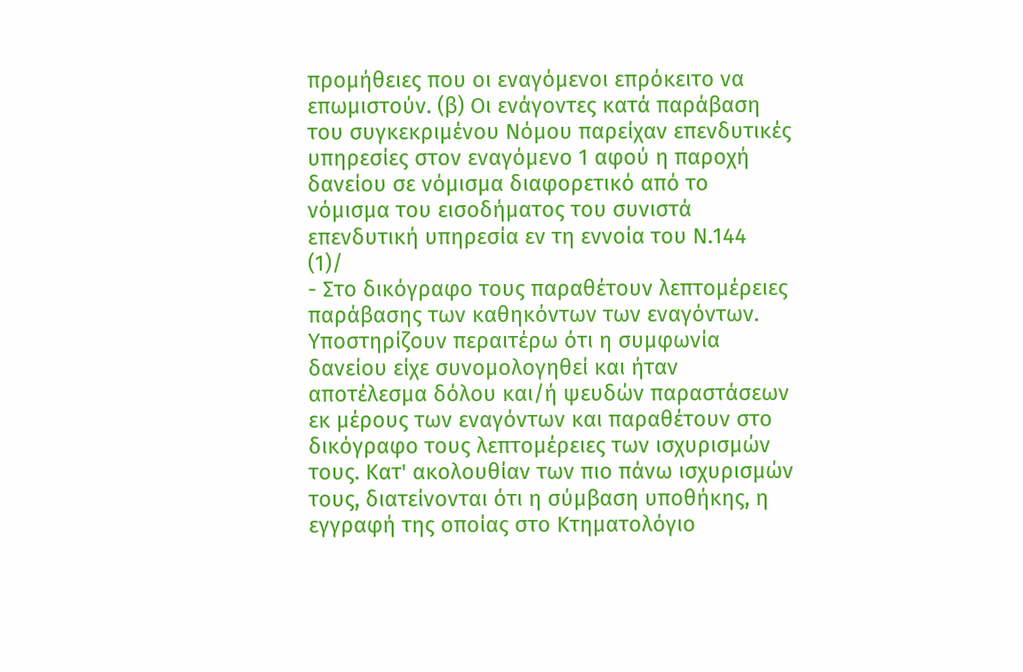προμήθειες που οι εναγόμενοι επρόκειτο να επωμιστούν. (β) Οι ενάγοντες κατά παράβαση του συγκεκριμένου Νόμου παρείχαν επενδυτικές υπηρεσίες στον εναγόμενο 1 αφού η παροχή δανείου σε νόμισμα διαφορετικό από το νόμισμα του εισοδήματος του συνιστά επενδυτική υπηρεσία εν τη εννοία του Ν.144
(1)/
- Στο δικόγραφο τους παραθέτουν λεπτομέρειες παράβασης των καθηκόντων των εναγόντων. Υποστηρίζουν περαιτέρω ότι η συμφωνία δανείου είχε συνομολογηθεί και ήταν αποτέλεσμα δόλου και/ή ψευδών παραστάσεων εκ μέρους των εναγόντων και παραθέτουν στο δικόγραφο τους λεπτομέρειες των ισχυρισμών τους. Κατ' ακολουθίαν των πιο πάνω ισχυρισμών τους, διατείνονται ότι η σύμβαση υποθήκης, η εγγραφή της οποίας στο Κτηματολόγιο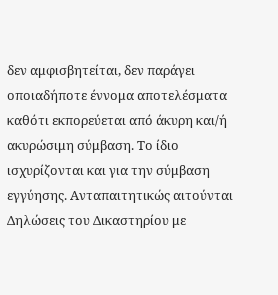δεν αμφισβητείται, δεν παράγει οποιαδήποτε έννομα αποτελέσματα καθότι εκπορεύεται από άκυρη και/ή ακυρώσιμη σύμβαση. Το ίδιο ισχυρίζονται και για την σύμβαση εγγύησης. Ανταπαιτητικώς αιτούνται Δηλώσεις του Δικαστηρίου με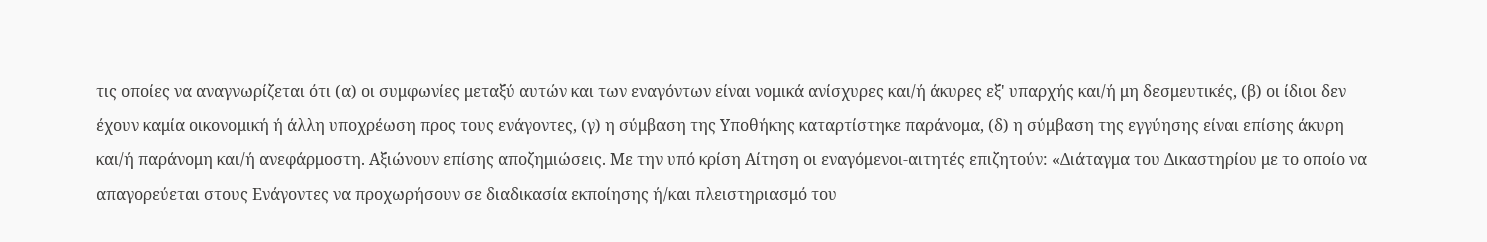τις οποίες να αναγνωρίζεται ότι (α) οι συμφωνίες μεταξύ αυτών και των εναγόντων είναι νομικά ανίσχυρες και/ή άκυρες εξ' υπαρχής και/ή μη δεσμευτικές, (β) οι ίδιοι δεν έχουν καμία οικονομική ή άλλη υποχρέωση προς τους ενάγοντες, (γ) η σύμβαση της Υποθήκης καταρτίστηκε παράνομα, (δ) η σύμβαση της εγγύησης είναι επίσης άκυρη και/ή παράνομη και/ή ανεφάρμοστη. Αξιώνουν επίσης αποζημιώσεις. Με την υπό κρίση Αίτηση οι εναγόμενοι-αιτητές επιζητούν: «Διάταγμα του Δικαστηρίου με το οποίο να απαγορεύεται στους Ενάγοντες να προχωρήσουν σε διαδικασία εκποίησης ή/και πλειστηριασμό του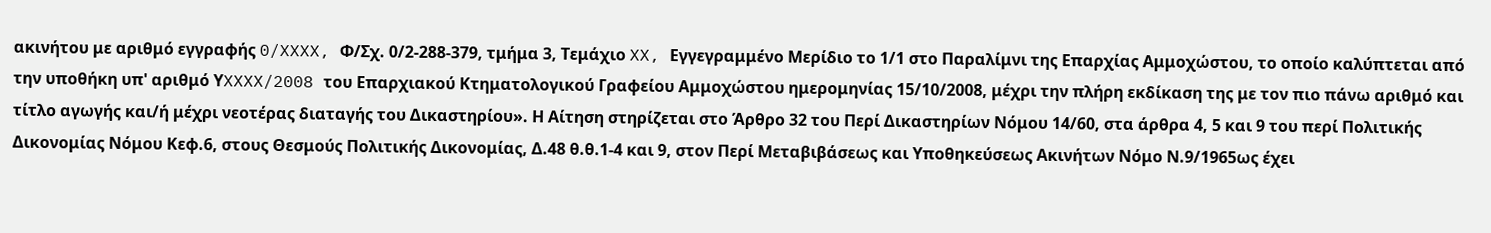ακινήτου με αριθμό εγγραφής 0/XXXX, Φ/Σχ. 0/2-288-379, τμήμα 3, Τεμάχιο XX, Εγγεγραμμένο Μερίδιο το 1/1 στο Παραλίμνι της Επαρχίας Αμμοχώστου, το οποίο καλύπτεται από την υποθήκη υπ' αριθμό ΥXXXX/2008 του Επαρχιακού Κτηματολογικού Γραφείου Αμμοχώστου ημερομηνίας 15/10/2008, μέχρι την πλήρη εκδίκαση της με τον πιο πάνω αριθμό και τίτλο αγωγής και/ή μέχρι νεοτέρας διαταγής του Δικαστηρίου». Η Αίτηση στηρίζεται στο Άρθρο 32 του Περί Δικαστηρίων Νόμου 14/60, στα άρθρα 4, 5 και 9 του περί Πολιτικής Δικονομίας Νόμου Κεφ.6, στους Θεσμούς Πολιτικής Δικονομίας, Δ.48 θ.θ.1-4 και 9, στον Περί Μεταβιβάσεως και Υποθηκεύσεως Ακινήτων Νόμο Ν.9/1965ως έχει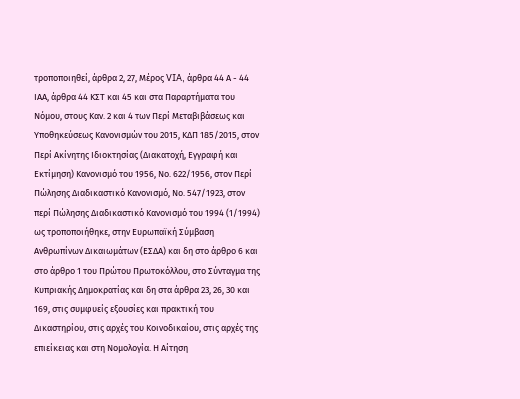τροποποιηθεί, άρθρα 2, 27, Μέρος VIA, άρθρα 44 Α - 44 ΙΑΑ, άρθρα 44 ΚΣΤ και 45 και στα Παραρτήματα του Νόμου, στους Καν. 2 και 4 των Περί Μεταβιβάσεως και Υποθηκεύσεως Κανονισμών του 2015, ΚΔΠ 185/2015, στον Περί Ακίνητης Ιδιοκτησίας (Διακατοχή, Εγγραφή και Εκτίμηση) Κανονισμό του 1956, Νο. 622/1956, στον Περί Πώλησης Διαδικαστικό Κανονισμό, Νο. 547/1923, στον περί Πώλησης Διαδικαστικό Κανονισμό του 1994 (1/1994) ως τροποποιήθηκε, στην Ευρωπαϊκή Σύμβαση Ανθρωπίνων Δικαιωμάτων (ΕΣΔΑ) και δη στο άρθρο 6 και στο άρθρο 1 του Πρώτου Πρωτοκόλλου, στο Σύνταγμα της Κυπριακής Δημοκρατίας και δη στα άρθρα 23, 26, 30 και 169, στις συμφυείς εξουσίες και πρακτική του Δικαστηρίου, στις αρχές του Κοινοδικαίου, στις αρχές της επιείκειας και στη Νομολογία. Η Αίτηση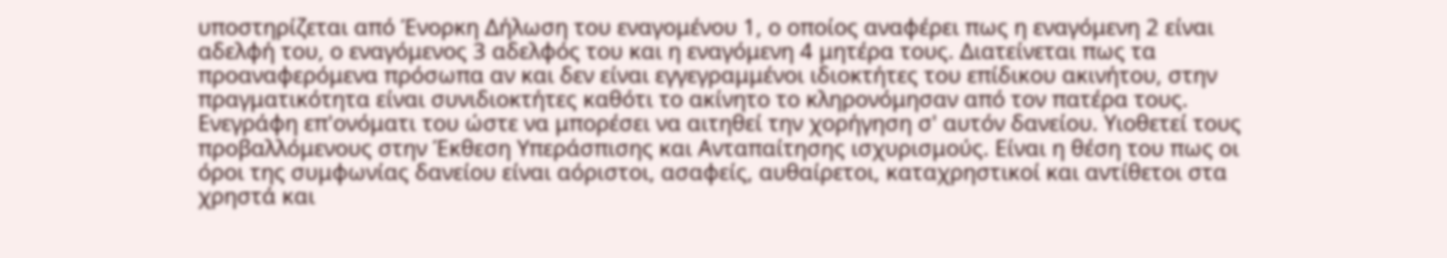υποστηρίζεται από Ένορκη Δήλωση του εναγομένου 1, ο οποίος αναφέρει πως η εναγόμενη 2 είναι αδελφή του, ο εναγόμενος 3 αδελφός του και η εναγόμενη 4 μητέρα τους. Διατείνεται πως τα προαναφερόμενα πρόσωπα αν και δεν είναι εγγεγραμμένοι ιδιοκτήτες του επίδικου ακινήτου, στην πραγματικότητα είναι συνιδιοκτήτες καθότι το ακίνητο το κληρονόμησαν από τον πατέρα τους. Ενεγράφη επ'ονόματι του ώστε να μπορέσει να αιτηθεί την χορήγηση σ' αυτόν δανείου. Υιοθετεί τους προβαλλόμενους στην Έκθεση Υπεράσπισης και Ανταπαίτησης ισχυρισμούς. Είναι η θέση του πως οι όροι της συμφωνίας δανείου είναι αόριστοι, ασαφείς, αυθαίρετοι, καταχρηστικοί και αντίθετοι στα χρηστά και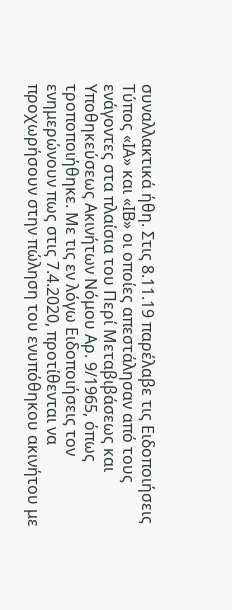συναλλακτικά ήθη. Στις 8.11.19 παρέλαβε τις Ειδοποιήσεις Τύπος «ΙΑ» και «ΙΒ» οι οποίες απεστάλησαν από τους ενάγοντες στα πλαίσια του Περί Μεταβιβάσεως και Υποθηκεύσεως Ακινήτων Νόμου Αρ. 9/1965, όπως τροποποιήθηκε. Με τις εν λόγω Ειδοποιήσεις τον ενημερώνουν πως στις 7.4.2020, προτίθενται να προχωρήσουν στην πώληση του ενυπόθηκου ακινήτου με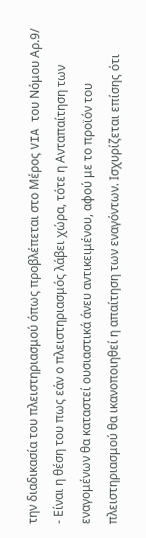την διαδικασία του πλειστηριασμού όπως προβλέπεται στο Μέρος VIA του Νόμου Αρ.9/
- Είναι η θέση του πως εάν ο πλειστηριασμός λάβει χώρα, τότε η Ανταπαίτηση των εναγομένων θα καταστεί ουσιαστικά άνευ αντικειμένου, αφού με το προϊόν του πλειστηριασμού θα ικανοποιηθεί η απαίτηση των εναγόντων. Ισχυρίζεται επίσης ότι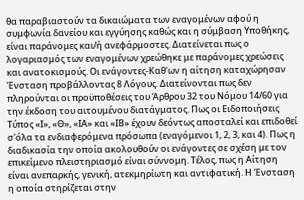θα παραβιαστούν τα δικαιώματα των εναγομένων αφού η συμφωνία δανείου και εγγύησης καθώς και η σύμβαση Υποθήκης, είναι παράνομες και/ή ανεφάρμοστες. Διατείνεται πως ο λογαριασμός των εναγομένων χρεώθηκε με παράνομες χρεώσεις και ανατοκισμούς. Οι ενάγοντες-Καθ'ων η αίτηση καταχώρησαν Ένσταση προβάλλοντας 8 Λόγους. Διατείνονται πως δεν πληρούνται οι προϋποθέσεις του Άρθρου 32 του Νόμου 14/60 για την έκδοση του αιτουμένου διατάγματος. Πως οι Ειδοποιήσεις Τύπος «Ι», «Θ», «ΙΑ» και «ΙΒ» έχουν δεόντως αποσταλεί και επιδοθεί σ'όλα τα ενδιαφερόμενα πρόσωπα (εναγόμενοι 1, 2, 3, και 4). Πως η διαδικασία την οποία ακολουθούν οι ενάγοντες σε σχέση με τον επικείμενο πλειστηριασμό είναι σύννομη. Τέλος, πως η Αίτηση είναι ανεπαρκής, γενική, ατεκμηρίωτη και αντιφατική. Η Ένσταση η οποία στηρίζεται στην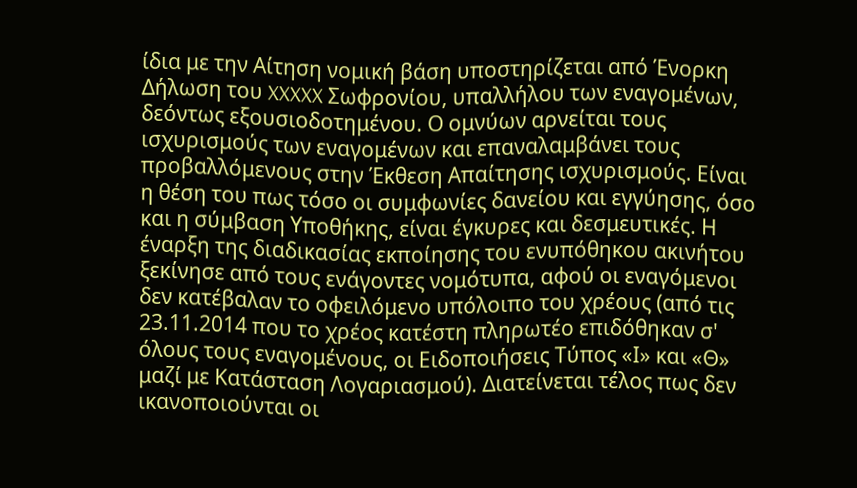ίδια με την Αίτηση νομική βάση υποστηρίζεται από Ένορκη Δήλωση του XXXXX Σωφρονίου, υπαλλήλου των εναγομένων, δεόντως εξουσιοδοτημένου. Ο ομνύων αρνείται τους ισχυρισμούς των εναγομένων και επαναλαμβάνει τους προβαλλόμενους στην Έκθεση Απαίτησης ισχυρισμούς. Είναι η θέση του πως τόσο οι συμφωνίες δανείου και εγγύησης, όσο και η σύμβαση Υποθήκης, είναι έγκυρες και δεσμευτικές. Η έναρξη της διαδικασίας εκποίησης του ενυπόθηκου ακινήτου ξεκίνησε από τους ενάγοντες νομότυπα, αφού οι εναγόμενοι δεν κατέβαλαν το οφειλόμενο υπόλοιπο του χρέους (από τις 23.11.2014 που το χρέος κατέστη πληρωτέο επιδόθηκαν σ' όλους τους εναγομένους, οι Ειδοποιήσεις Τύπος «Ι» και «Θ» μαζί με Κατάσταση Λογαριασμού). Διατείνεται τέλος πως δεν ικανοποιούνται οι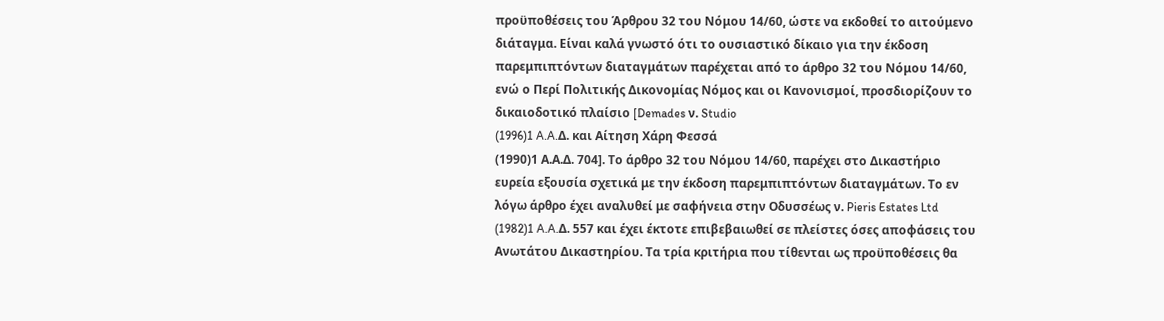προϋποθέσεις του Άρθρου 32 του Νόμου 14/60, ώστε να εκδοθεί το αιτούμενο διάταγμα. Είναι καλά γνωστό ότι το ουσιαστικό δίκαιο για την έκδοση παρεμπιπτόντων διαταγμάτων παρέχεται από το άρθρο 32 του Νόμου 14/60, ενώ ο Περί Πολιτικής Δικονομίας Νόμος και οι Κανονισμοί, προσδιορίζουν το δικαιοδοτικό πλαίσιο [Demades ν. Studio
(1996)1 A.A.Δ. και Αίτηση Χάρη Φεσσά
(1990)1 Α.Α.Δ. 704]. Το άρθρο 32 του Νόμου 14/60, παρέχει στο Δικαστήριο ευρεία εξουσία σχετικά με την έκδοση παρεμπιπτόντων διαταγμάτων. Το εν λόγω άρθρο έχει αναλυθεί με σαφήνεια στην Οδυσσέως ν. Pieris Estates Ltd
(1982)1 A.A.Δ. 557 και έχει έκτοτε επιβεβαιωθεί σε πλείστες όσες αποφάσεις του Ανωτάτου Δικαστηρίου. Τα τρία κριτήρια που τίθενται ως προϋποθέσεις θα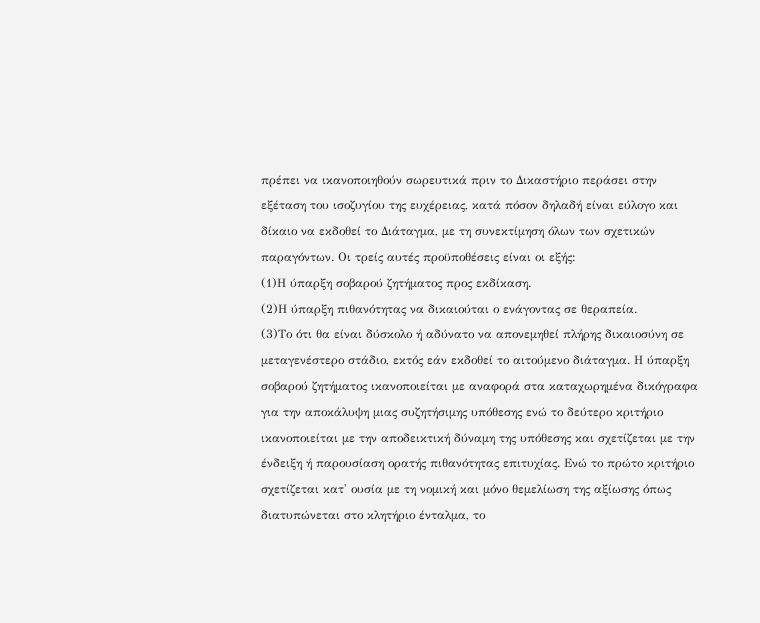πρέπει να ικανοποιηθούν σωρευτικά πριν το Δικαστήριο περάσει στην εξέταση του ισοζυγίου της ευχέρειας, κατά πόσον δηλαδή είναι εύλογο και δίκαιο να εκδοθεί το Διάταγμα, με τη συνεκτίμηση όλων των σχετικών παραγόντων. Οι τρείς αυτές προϋποθέσεις είναι οι εξής:
(1)Η ύπαρξη σοβαρού ζητήματος προς εκδίκαση.
(2)Η ύπαρξη πιθανότητας να δικαιούται ο ενάγοντας σε θεραπεία.
(3)Το ότι θα είναι δύσκολο ή αδύνατο να απονεμηθεί πλήρης δικαιοσύνη σε μεταγενέστερο στάδιο, εκτός εάν εκδοθεί το αιτούμενο διάταγμα. Η ύπαρξη σοβαρού ζητήματος ικανοποιείται με αναφορά στα καταχωρημένα δικόγραφα για την αποκάλυψη μιας συζητήσιμης υπόθεσης ενώ το δεύτερο κριτήριο ικανοποιείται με την αποδεικτική δύναμη της υπόθεσης και σχετίζεται με την ένδειξη ή παρουσίαση ορατής πιθανότητας επιτυχίας. Ενώ το πρώτο κριτήριο σχετίζεται κατ' ουσία με τη νομική και μόνο θεμελίωση της αξίωσης όπως διατυπώνεται στο κλητήριο ένταλμα, το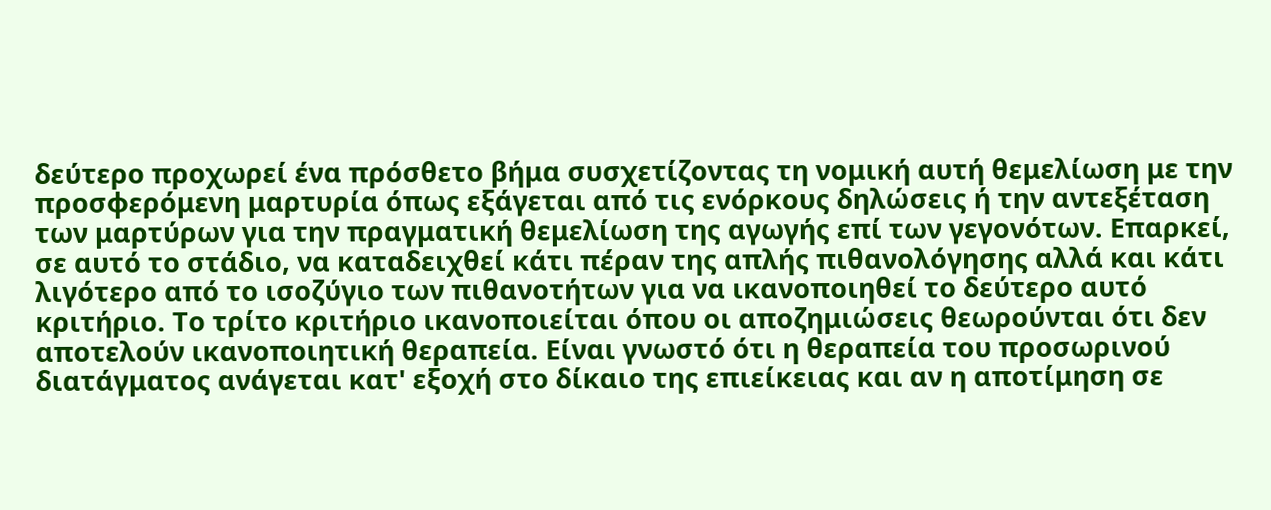δεύτερο προχωρεί ένα πρόσθετο βήμα συσχετίζοντας τη νομική αυτή θεμελίωση με την προσφερόμενη μαρτυρία όπως εξάγεται από τις ενόρκους δηλώσεις ή την αντεξέταση των μαρτύρων για την πραγματική θεμελίωση της αγωγής επί των γεγονότων. Επαρκεί, σε αυτό το στάδιο, να καταδειχθεί κάτι πέραν της απλής πιθανολόγησης αλλά και κάτι λιγότερο από το ισοζύγιο των πιθανοτήτων για να ικανοποιηθεί το δεύτερο αυτό κριτήριο. Το τρίτο κριτήριο ικανοποιείται όπου οι αποζημιώσεις θεωρούνται ότι δεν αποτελούν ικανοποιητική θεραπεία. Είναι γνωστό ότι η θεραπεία του προσωρινού διατάγματος ανάγεται κατ' εξοχή στο δίκαιο της επιείκειας και αν η αποτίμηση σε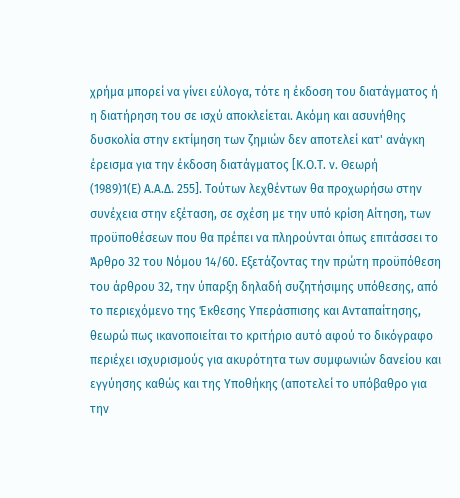χρήμα μπορεί να γίνει εύλογα, τότε η έκδοση του διατάγματος ή η διατήρηση του σε ισχύ αποκλείεται. Ακόμη και ασυνήθης δυσκολία στην εκτίμηση των ζημιών δεν αποτελεί κατ' ανάγκη έρεισμα για την έκδοση διατάγματος [Κ.Ο.Τ. ν. Θεωρή
(1989)1(Ε) Α.Α.Δ. 255]. Τούτων λεχθέντων θα προχωρήσω στην συνέχεια στην εξέταση, σε σχέση με την υπό κρίση Αίτηση, των προϋποθέσεων που θα πρέπει να πληρούνται όπως επιτάσσει το Άρθρο 32 του Νόμου 14/60. Εξετάζοντας την πρώτη προϋπόθεση του άρθρου 32, την ύπαρξη δηλαδή συζητήσιμης υπόθεσης, από το περιεχόμενο της Έκθεσης Υπεράσπισης και Ανταπαίτησης, θεωρώ πως ικανοποιείται το κριτήριο αυτό αφού το δικόγραφο περιέχει ισχυρισμούς για ακυρότητα των συμφωνιών δανείου και εγγύησης καθώς και της Υποθήκης (αποτελεί το υπόβαθρο για την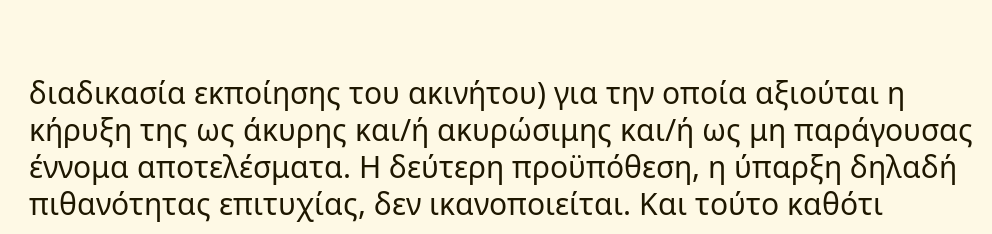διαδικασία εκποίησης του ακινήτου) για την οποία αξιούται η κήρυξη της ως άκυρης και/ή ακυρώσιμης και/ή ως μη παράγουσας έννομα αποτελέσματα. Η δεύτερη προϋπόθεση, η ύπαρξη δηλαδή πιθανότητας επιτυχίας, δεν ικανοποιείται. Και τούτο καθότι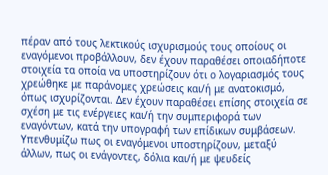πέραν από τους λεκτικούς ισχυρισμούς τους οποίους οι εναγόμενοι προβάλλουν, δεν έχουν παραθέσει οποιαδήποτε στοιχεία τα οποία να υποστηρίζουν ότι ο λογαριασμός τους χρεώθηκε με παράνομες χρεώσεις και/ή με ανατοκισμό, όπως ισχυρίζονται. Δεν έχουν παραθέσει επίσης στοιχεία σε σχέση με τις ενέργειες και/ή την συμπεριφορά των εναγόντων, κατά την υπογραφή των επίδικων συμβάσεων. Υπενθυμίζω πως οι εναγόμενοι υποστηρίζουν, μεταξύ άλλων, πως οι ενάγοντες, δόλια και/ή με ψευδείς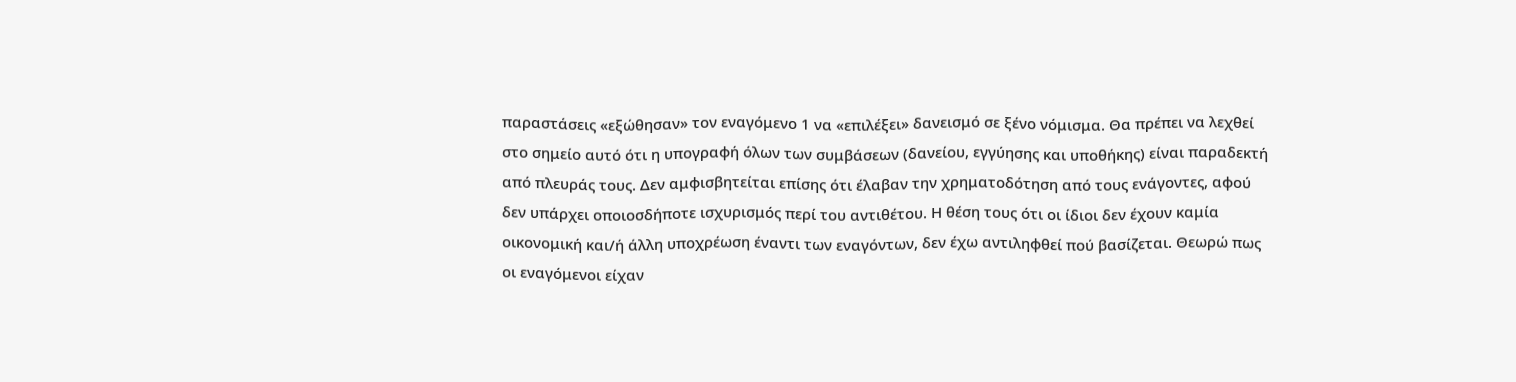παραστάσεις «εξώθησαν» τον εναγόμενο 1 να «επιλέξει» δανεισμό σε ξένο νόμισμα. Θα πρέπει να λεχθεί στο σημείο αυτό ότι η υπογραφή όλων των συμβάσεων (δανείου, εγγύησης και υποθήκης) είναι παραδεκτή από πλευράς τους. Δεν αμφισβητείται επίσης ότι έλαβαν την χρηματοδότηση από τους ενάγοντες, αφού δεν υπάρχει οποιοσδήποτε ισχυρισμός περί του αντιθέτου. Η θέση τους ότι οι ίδιοι δεν έχουν καμία οικονομική και/ή άλλη υποχρέωση έναντι των εναγόντων, δεν έχω αντιληφθεί πού βασίζεται. Θεωρώ πως οι εναγόμενοι είχαν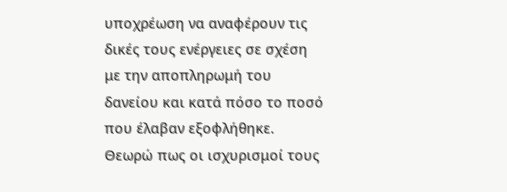υποχρέωση να αναφέρουν τις δικές τους ενέργειες σε σχέση με την αποπληρωμή του δανείου και κατά πόσο το ποσό που έλαβαν εξοφλήθηκε. Θεωρώ πως οι ισχυρισμοί τους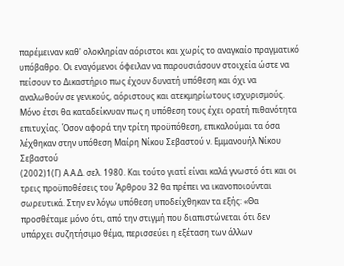παρέμειναν καθ' ολοκληρίαν αόριστοι και χωρίς το αναγκαίο πραγματικό υπόβαθρο. Οι εναγόμενοι όφειλαν να παρουσιάσουν στοιχεία ώστε να πείσουν το Δικαστήριο πως έχουν δυνατή υπόθεση και όχι να αναλωθούν σε γενικούς, αόριστους και ατεκμηρίωτους ισχυρισμούς. Μόνο έτσι θα καταδείκνυαν πως η υπόθεση τους έχει ορατή πιθανότητα επιτυχίας. Όσον αφορά την τρίτη προϋπόθεση, επικαλούμαι τα όσα λέχθηκαν στην υπόθεση Μαίρη Νίκου Σεβαστού ν. Εμμανουήλ Νίκου Σεβαστού
(2002)1(Γ) Α.Α.Δ. σελ. 1980. Και τούτο γιατί είναι καλά γνωστό ότι και οι τρεις προϋποθέσεις του Άρθρου 32 θα πρέπει να ικανοποιούνται σωρευτικά. Στην εν λόγω υπόθεση υποδείχθηκαν τα εξής: «Θα προσθέταμε μόνο ότι, από την στιγμή που διαπιστώνεται ότι δεν υπάρχει συζητήσιμο θέμα, περισσεύει η εξέταση των άλλων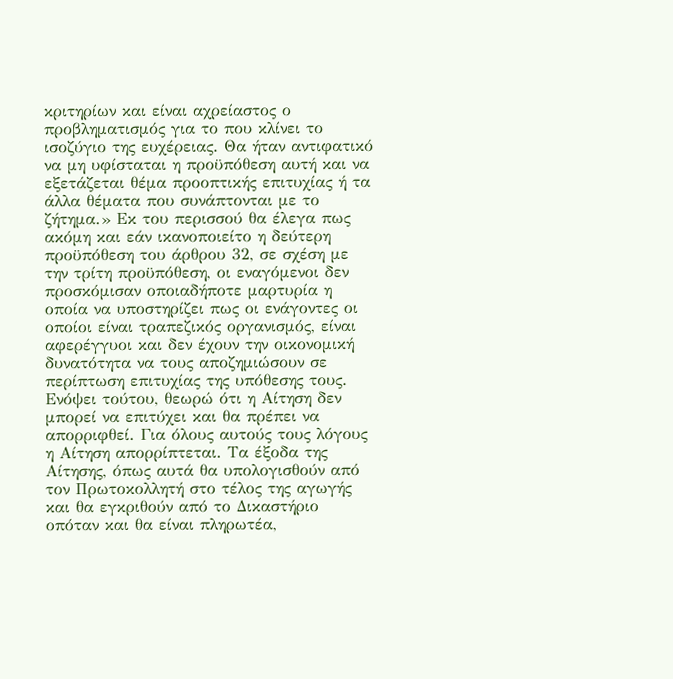κριτηρίων και είναι αχρείαστος ο προβληματισμός για το που κλίνει το ισοζύγιο της ευχέρειας. Θα ήταν αντιφατικό να μη υφίσταται η προϋπόθεση αυτή και να εξετάζεται θέμα προοπτικής επιτυχίας ή τα άλλα θέματα που συνάπτονται με το ζήτημα.» Εκ του περισσού θα έλεγα πως ακόμη και εάν ικανοποιείτο η δεύτερη προϋπόθεση του άρθρου 32, σε σχέση με την τρίτη προϋπόθεση, οι εναγόμενοι δεν προσκόμισαν οποιαδήποτε μαρτυρία η οποία να υποστηρίζει πως οι ενάγοντες οι οποίοι είναι τραπεζικός οργανισμός, είναι αφερέγγυοι και δεν έχουν την οικονομική δυνατότητα να τους αποζημιώσουν σε περίπτωση επιτυχίας της υπόθεσης τους. Ενόψει τούτου, θεωρώ ότι η Αίτηση δεν μπορεί να επιτύχει και θα πρέπει να απορριφθεί. Για όλους αυτούς τους λόγους η Αίτηση απορρίπτεται. Τα έξοδα της Αίτησης, όπως αυτά θα υπολογισθούν από τον Πρωτοκολλητή στο τέλος της αγωγής και θα εγκριθούν από το Δικαστήριο οπόταν και θα είναι πληρωτέα,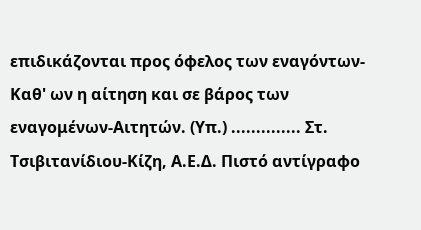επιδικάζονται προς όφελος των εναγόντων-Καθ' ων η αίτηση και σε βάρος των εναγομένων-Αιτητών. (Υπ.) .............. Στ. Τσιβιτανίδιου-Κίζη, Α.Ε.Δ. Πιστό αντίγραφο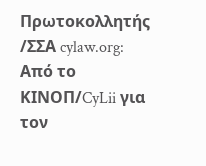Πρωτοκολλητής /ΣΣΑ cylaw.org: Από το ΚΙΝOΠ/CyLii για τον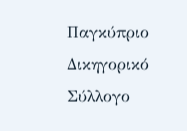Παγκύπριο Δικηγορικό Σύλλογο